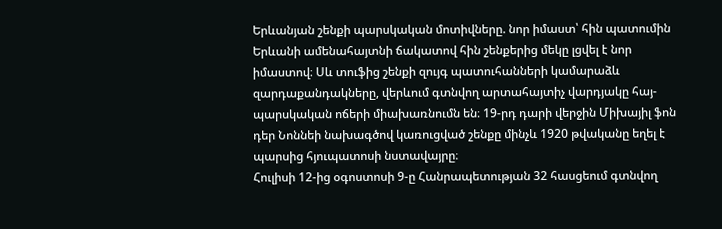Երևանյան շենքի պարսկական մոտիվները. նոր իմաստ՝ հին պատումին
Երևանի ամենահայտնի ճակատով հին շենքերից մեկը լցվել է նոր իմաստով։ Սև տուֆից շենքի զույգ պատուհանների կամարաձև զարդաքանդակները, վերևում գտնվող արտահայտիչ վարդյակը հայ-պարսկական ոճերի միախառնումն են։ 19-րդ դարի վերջին Միխայիլ ֆոն դեր Նոննեի նախագծով կառուցված շենքը մինչև 1920 թվականը եղել է պարսից հյուպատոսի նստավայրը։
Հուլիսի 12-ից օգոստոսի 9-ը Հանրապետության 32 հասցեում գտնվող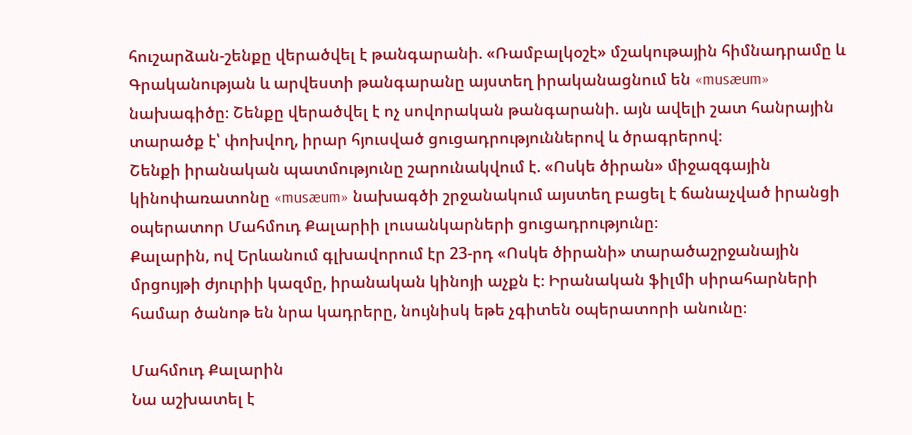հուշարձան-շենքը վերածվել է թանգարանի. «Ռամբալկօշէ» մշակութային հիմնադրամը և Գրականության և արվեստի թանգարանը այստեղ իրականացնում են «musæum» նախագիծը։ Շենքը վերածվել է ոչ սովորական թանգարանի. այն ավելի շատ հանրային տարածք է՝ փոխվող, իրար հյուսված ցուցադրություններով և ծրագրերով։
Շենքի իրանական պատմությունը շարունակվում է. «Ոսկե ծիրան» միջազգային կինոփառատոնը «musæum» նախագծի շրջանակում այստեղ բացել է ճանաչված իրանցի օպերատոր Մահմուդ Քալարիի լուսանկարների ցուցադրությունը։
Քալարին, ով Երևանում գլխավորում էր 23-րդ «Ոսկե ծիրանի» տարածաշրջանային մրցույթի ժյուրիի կազմը, իրանական կինոյի աչքն է։ Իրանական ֆիլմի սիրահարների համար ծանոթ են նրա կադրերը, նույնիսկ եթե չգիտեն օպերատորի անունը։

Մահմուդ Քալարին
Նա աշխատել է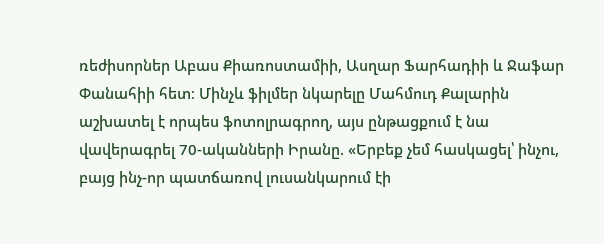ռեժիսորներ Աբաս Քիառոստամիի, Ասղար Ֆարհադիի և Ջաֆար Փանահիի հետ։ Մինչև ֆիլմեր նկարելը Մահմուդ Քալարին աշխատել է որպես ֆոտոլրագրող, այս ընթացքում է նա վավերագրել 70-ականների Իրանը. «Երբեք չեմ հասկացել՝ ինչու, բայց ինչ-որ պատճառով լուսանկարում էի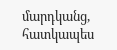մարդկանց, հատկապես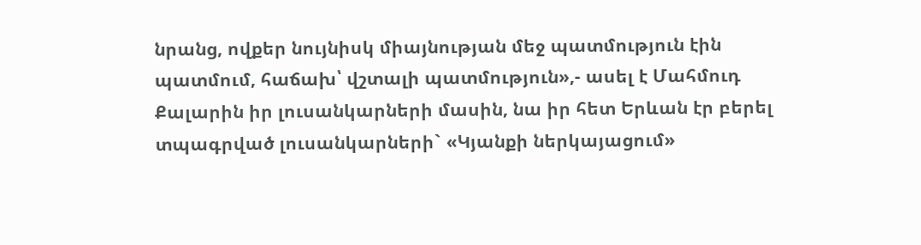նրանց, ովքեր նույնիսկ միայնության մեջ պատմություն էին պատմում, հաճախ՝ վշտալի պատմություն»,- ասել է Մահմուդ Քալարին իր լուսանկարների մասին, նա իր հետ Երևան էր բերել տպագրված լուսանկարների` «Կյանքի ներկայացում»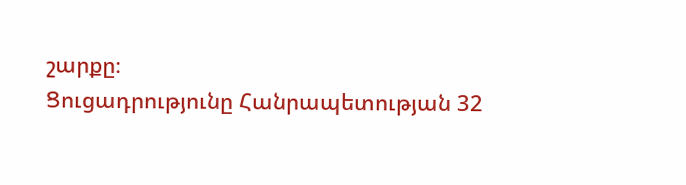շարքը։
Ցուցադրությունը Հանրապետության 32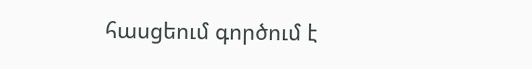հասցեում գործում է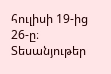հուլիսի 19-ից 26-ը։
Տեսանյութեր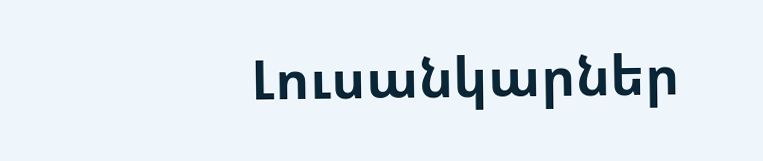Լուսանկարներ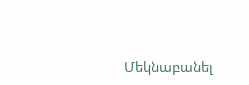Մեկնաբանել